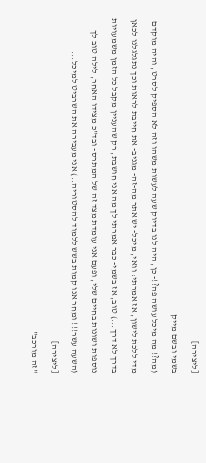[ליצירה]
בשמי ובשם מייק
(מה?! מה מיכל עושה פה?!- כן, היה לנו בדיוק שעה לעשות משהו וזה לא הספיק לסרט, והיה מוקדם מדי ללכת לישון, אז אמרתי: וואי, מיכל- יש אתר מה-זה- מגניב- את חייבת לראות וכך נתגלגלנו לכאן בדרך לא דרך...) טוב, אז בשמי- כבר אמרתי לך מה אני חושבת, רק שהעניין מקבל כל הזמן משמעויות נוספות ושונות בחיים שלי, ופעם אני עומדת מצד זה של המתרס- ובד"כ מצידו האחר, לילה טוב לך (השעה עשר!!! ומחר אנו קמות בשש ללמוד להסטוריה..) אני מעבירה את השרביט למיכל...
[ליצירה]
"זה מורכב"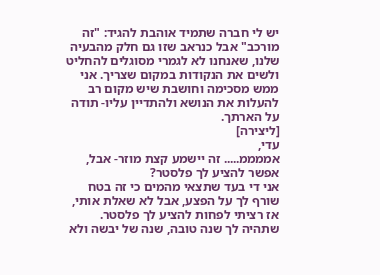יש לי חברה שתמיד אוהבת להגיד: "זה מורכב" אבל כנראב שזו גם חלק מהבעיה שלנו, שאנחנו לא לגמרי מסוגלים להחליט ולשים את הנקודות במקום שצריך. אני ממש מסכימה וחושבת שיש מקום רב להעלות את הנושא ולהתדיין עליו- תודה על הארתך.
[ליצירה]
עדי,
אממממ..... זה יישמע קצת מוזר- אבל, אפשר להציע לך פלסטר?
אני די בעד שתצאי מהמים כי זה בטח שורף לך על הפצע, אבל לא שאלת אותי, אז רציתי לפחות להציע לך פלסטר.
שתהיה לך שנה טובה, שנה של יבשה ולא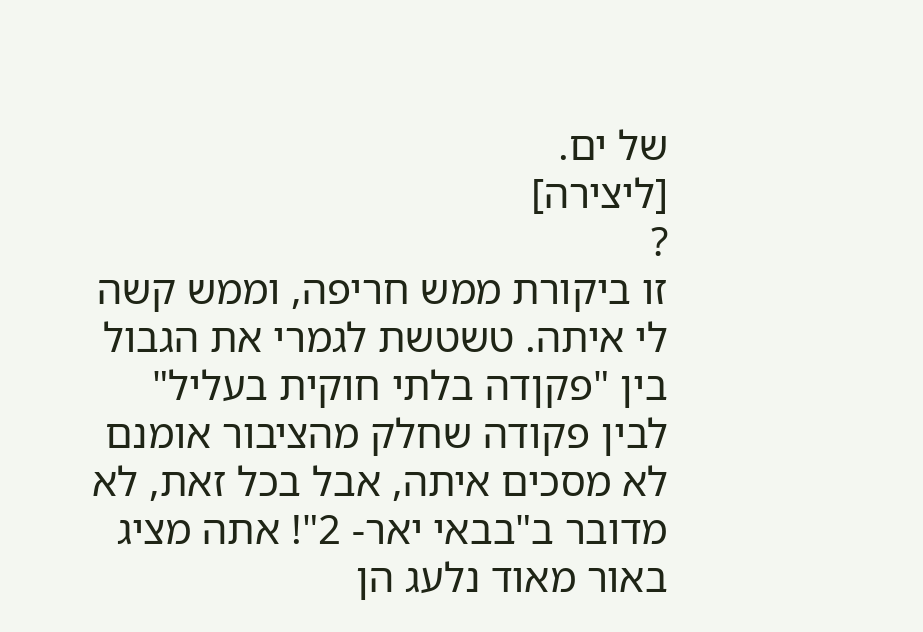של ים.
[ליצירה]
?
זו ביקורת ממש חריפה, וממש קשה לי איתה. טשטשת לגמרי את הגבול בין "פקןדה בלתי חוקית בעליל" לבין פקודה שחלק מהציבור אומנם לא מסכים איתה, אבל בכל זאת, לא מדובר ב"בבאי יאר- 2"! אתה מציג באור מאוד נלעג הן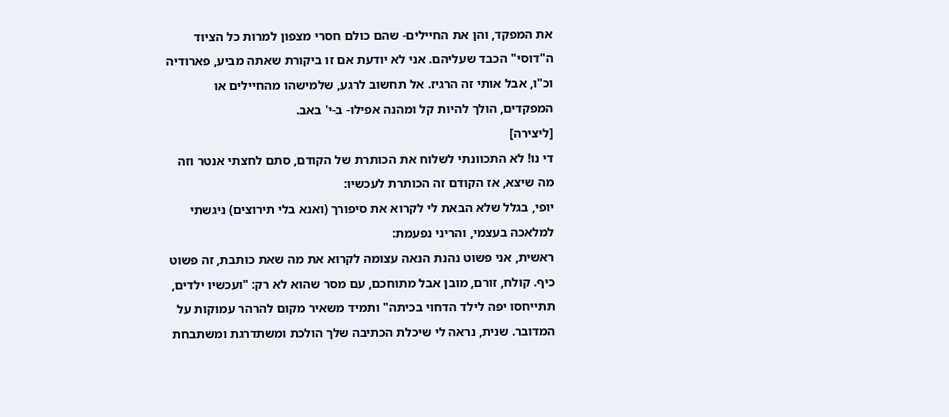את המפקד, והן את החיילים- שהם כולם חסרי מצפון למרות כל הציוד ה"דוסי" הכבד שעליהם. אני לא יודעת אם זו ביקורת שאתה מביע, פארודיה וכ"ו, אבל אותי זה הרגיז. אל תחשוב לרגע, שלמישהו מהחיילים או המפקדים, הולך להיות קל ומהנה אפילו- ב-י' באב.
[ליצירה]
די נו! לא התכוונתי לשלוח את הכותרת של הקודם, סתם לחצתי אנטר וזה מה שיצא, אז הקודם זה הכותרת לעכשיו:
יופי, בגלל שלא הבאת לי לקרוא את סיפורך (ואנא בלי תירוצים) ניגשתי למלאכה בעצמי, והריני נפעמת:
ראשית, אני פשוט נהנת הנאה עצומה לקרוא את מה שאת כותבת, זה פשוט כיף. קולח, זורם, מובן אבל מתוחכם, עם מסר שהוא לא רק: "ועכשיו ילדים, תתייחסו יפה לילד הדחוי בכיתה" ותמיד משאיר מקום להרהר עמוקות על המדובר. שנית, נראה לי שיכלת הכתיבה שלך הולכת ומשתדרגת ומשתבחת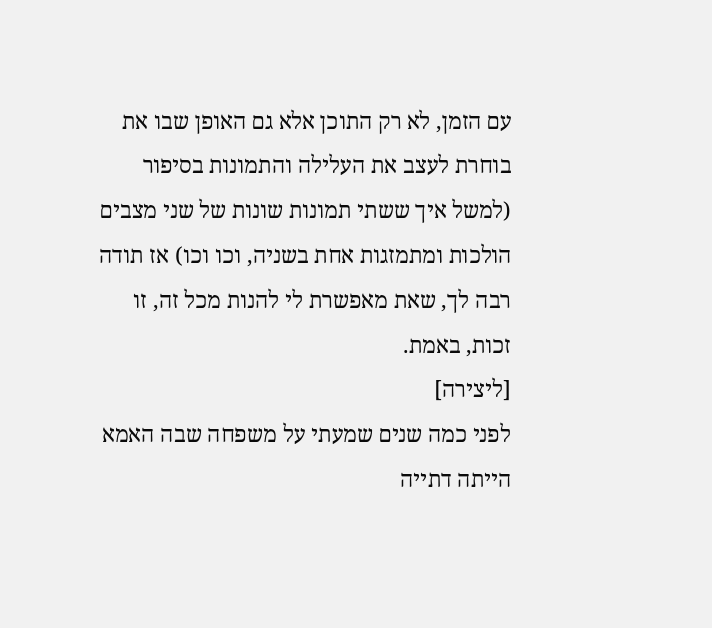עם הזמן, לא רק התוכן אלא גם האופן שבו את בוחרת לעצב את העלילה והתמונות בסיפור (למשל איך ששתי תמונות שונות של שני מצבים הולכות ומתמזגות אחת בשניה, וכו וכו) אז תודה רבה לך, שאת מאפשרת לי להנות מכל זה, זו זכות, באמת.
[ליצירה]
לפני כמה שנים שמעתי על משפחה שבה האמא הייתה דתייה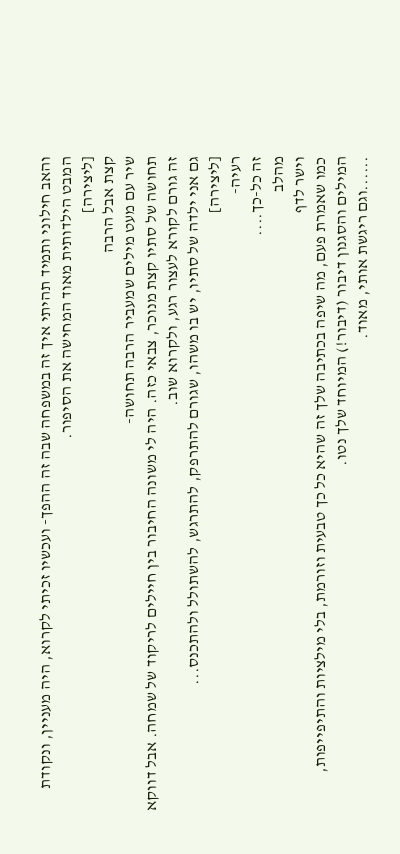והאב חילוני ותמיד תהיתי איך זה במשפחה שבה זה ההפך- ועכשיו זכיתי לקרוא, היה מעניין, ונקודת המבט הילדותית מאוד המחישה את הסיפור.
[ליצירה]
קצת אבל הרבה
שיר עם מעט מילים שמעביר הרבה תחושה-
תחושה של סתיו קצת מנוכר, צבאי כזה. היה לי משונה החיבור בין חיילים לריקוד של שמחה. אבל דווקא זה גורם לקורא לעצור רגע, ולקרוא שוב.
גם אני ילדה של סתיו, יש בו משהו, שגורם להתרפק, להתרגש, להשתולל ולהתכנס...
[ליצירה]
רעיה-
זה כל-כך....
מהלב
וישר לדף
כמו שאמרת פעם, מה שיפה בכתיבה שלך זה שהיא כל כך טבעית וזורמת, בלי מילציות והתיפייפות, המילים והסגנון דיבור (דיבור!) המיוחד שלך נטו.
......וגם ריגשת אותי, מאוד.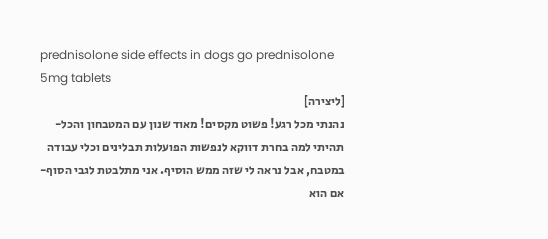prednisolone side effects in dogs go prednisolone 5mg tablets
[ליצירה]
נהנתי מכל רגע! פשוט מקסים! מאוד שנון עם המטבחון והכל- תהיתי למה בחרת דווקא לנפשות הפועלות תבלינים וכלי עבודה במטבח, אבל נראה לי שזה ממש הוסיף. אני מתלבטת לגבי הסוף- אם הוא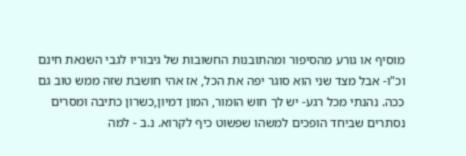מוסיף או גורע מהסיפור ומהתובנות החשובות של גיבוריו לגבי השנאת חינם וכ"ו- אבל מצד שני הוא סוגר יפה את הכל, אז אהי חושבת שזה ממש טוב גם ככה. נהנתי מכל רגע- יש לך חוש הומור, המון דמיון,כשרון כתיבה ומסרים נסתרים שביחד הופכים למשהו שפשוט כיף לקרוא. נ.ב - למה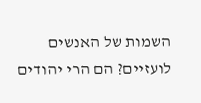השמות של האנשים לועזיים? הם הרי יהודים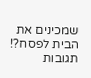שמכינים את הבית לפסח?!
תגובות